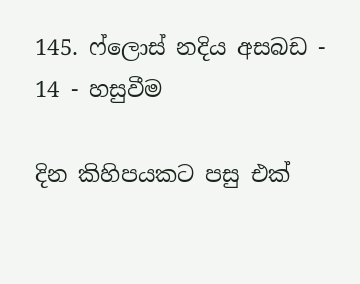145. ෆ්ලොස් නදිය අසබඩ - 14 - හසුවීම

දින කිහිපයකට පසු එක්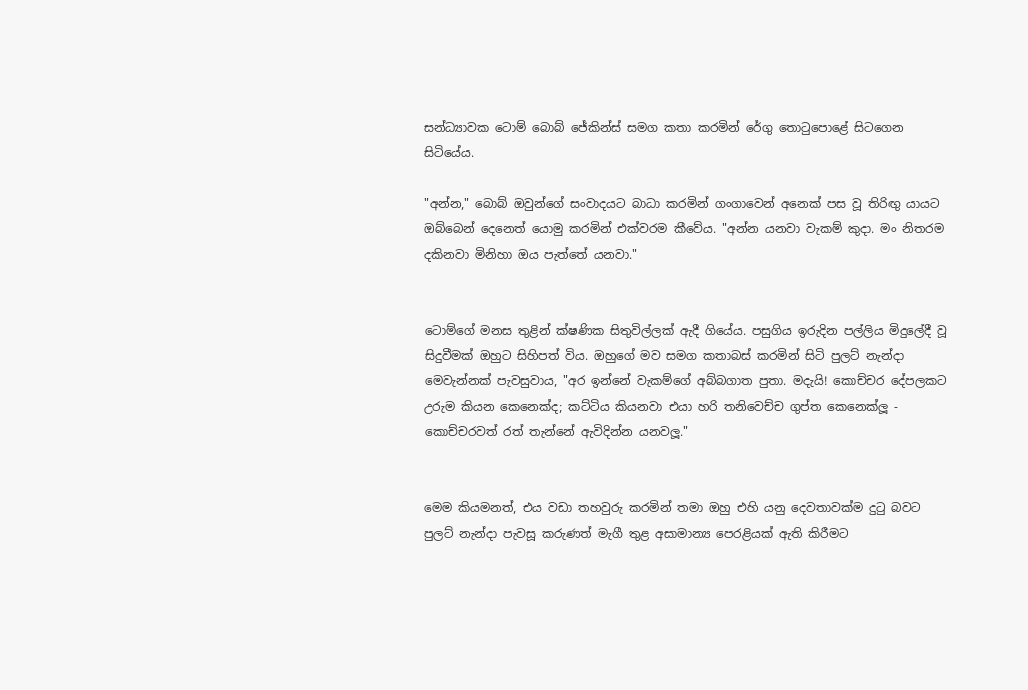සන්ධ්‍යාවක ටොම් බොබ් ජේකින්ස් සමග කතා කරමින් රේගු තොටුපොළේ සිටගෙන සිටියේය.

"අන්න," බොබ් ඔවුන්ගේ සංවාදයට බාධා කරමින් ගංගාවෙන් අනෙක් පස වූ තිරිඟු යායට ඔබ්බෙන් දෙනෙත් යොමු කරමින් එක්වරම කීවේය. "අන්න යනවා වැකම් කුදා. මං නිතරම දකිනවා මිනිහා ඔය පැත්තේ යනවා."


ටොම්ගේ මනස තුළින් ක්ෂණික සිතුවිල්ලක් ඇදී ගියේය. පසුගිය ඉරුදින පල්ලිය මිදුලේදී වූ සිදුවීමක් ඔහුට සිහිපත් විය. ඔහුගේ මව සමග කතාබස් කරමින් සිටි පුලට් නැන්දා මෙවැන්නක් පැවසුවාය, "අර ඉන්නේ වැකම්ගේ අබ්බගාත පුතා. මදැයි! කොච්චර දේපලකට උරුම කියන කෙනෙක්ද; කට්ටිය කියනවා එයා හරි තනිවෙච්ච ගුප්ත කෙනෙක්ලූ - කොච්චරවත් රත් තැන්නේ ඇවිදින්න යනවලූ."


මෙම කියමනත්, එය වඩා තහවුරු කරමින් තමා ඔහු එහි යනු දෙවතාවක්ම දුටු බවට පුලට් නැන්දා පැවසූ කරුණත් මැගී තුළ අසාමාන්‍ය පෙරළියක් ඇති කිරීමට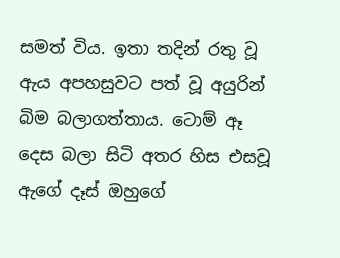සමත් විය. ඉතා තදින් රතු වූ ඇය අපහසුවට පත් වූ අයුරින් බිම බලාගත්තාය. ටොම් ඈ දෙස බලා සිටි අතර හිස එසවූ ඇගේ දෑස් ඔහුගේ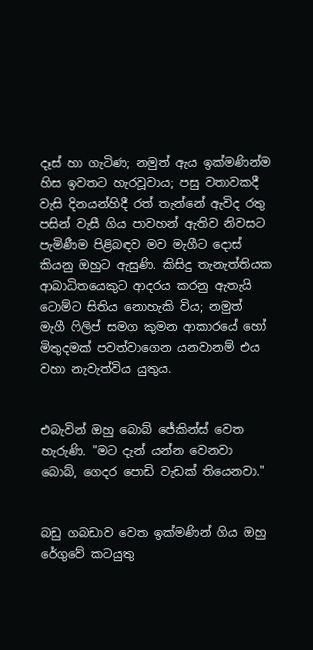දෑස් හා ගැටිණ; නමුත් ඇය ඉක්මණින්ම හිස ඉවතට හැරවූවාය; පසු වතාවකදී වැසි දිනයන්හිදී රත් තැන්නේ ඇවිද රතු පසින් වැසී ගිය පාවහන් ඇතිව නිවසට පැමිණීම පිළිබඳව මව මැගීට දොස් කියනු ඔහුට ඇසුණි. කිසිදු තැනැත්තියක ආබාධිතයෙකුට ආදරය කරනු ඇතැයි ටොම්ට සිතිය නොහැකි විය; නමුත් මැගී ෆිලිප් සමග කුමන ආකාරයේ හෝ මිතුදමක් පවත්වාගෙන යනවානම් එය වහා නැවැත්විය යුතුය.


එබැවින් ඔහු බොබ් ජේකින්ස් වෙත හැරුණි. "මට දැන් යන්න වෙනවා බොබ්, ගෙදර පොඩි වැඩක් තියෙනවා."


බඩු ගබඩාව වෙත ඉක්මණින් ගිය ඔහු රේගුවේ කටයුතු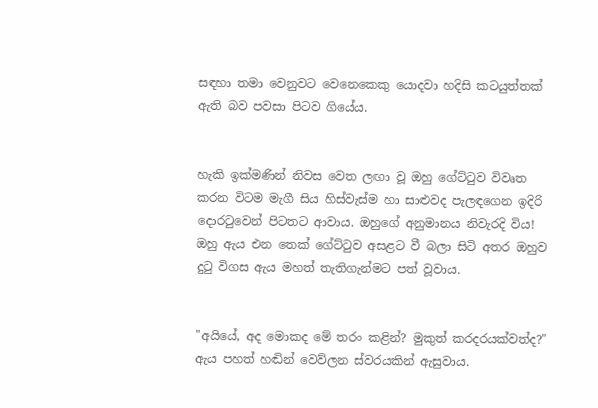සඳහා තමා වෙනුවට වෙනෙකෙකු යොදවා හදිසි කටයුත්තක් ඇති බව පවසා පිටව ගියේය.


හැකි ඉක්මණින් නිවස වෙත ලඟා වූ ඔහු ගේට්ටුව විවෘත කරන විටම මැගී සිය හිස්වැස්ම හා සාළුවද පැලඳගෙන ඉදිරි දොරටුවෙන් පිටතට ආවාය. ඔහුගේ අනුමානය නිවැරදි විය! ඔහු ඇය එන තෙක් ගේට්ටුව අසළට වී බලා සිටි අතර ඔහුව දුටු විගස ඇය මහත් තැතිගැන්මට පත් වූවාය.


"අයියේ, අද මොකද මේ තරං කළින්? මුකුත් කරදරයක්වත්ද?" ඇය පහත් හඬින් වෙව්ලන ස්වරයකින් ඇසුවාය.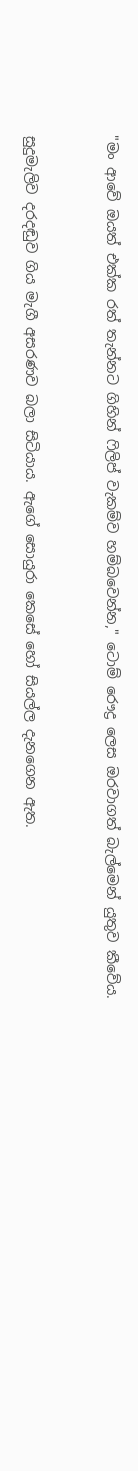"මං ආවේ ඔයත් එක්ක රත් තැන්නට ගිහින් ෆිලිප් වැකම්ව හම්බවෙන්න," ටොම් රෞද්‍ර ලෙස ඔරවාගත් බැල්මෙන් යුතුව කීවේය.


සුදුමැලිව දරදඬුව ගිය මැගී අසරණව බලා සිටියාය. ඇගේ සොයුරා කෙසේ හෝ සියල්ල දැනගෙන ඇත.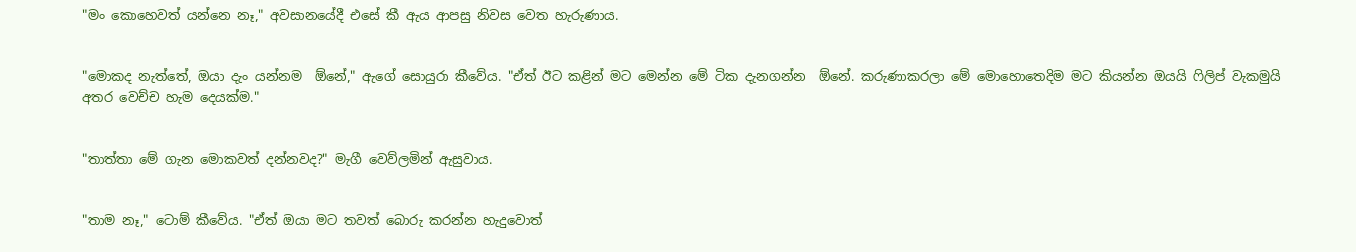"මං කොහෙවත් යන්නෙ නෑ," අවසානයේදී එසේ කී ඇය ආපසු නිවස වෙත හැරුණාය.


"මොකද නැත්තේ, ඔයා දැං යන්නම  ඕනේ," ඇගේ සොයුරා කීවේය. "ඒත් ඊට කළින් මට මෙන්න මේ ටික දැනගන්න  ඕනේ. කරුණාකරලා මේ මොහොතෙදිම මට කියන්න ඔයයි ෆිලිප් වැකමුයි අතර වෙච්ච හැම දෙයක්ම."


"තාත්තා මේ ගැන මොකවත් දන්නවද?" මැගී වෙව්ලමින් ඇසුවාය.


"තාම නෑ," ටොම් කීවේය. "ඒත් ඔයා මට තවත් බොරු කරන්න හැදුවොත්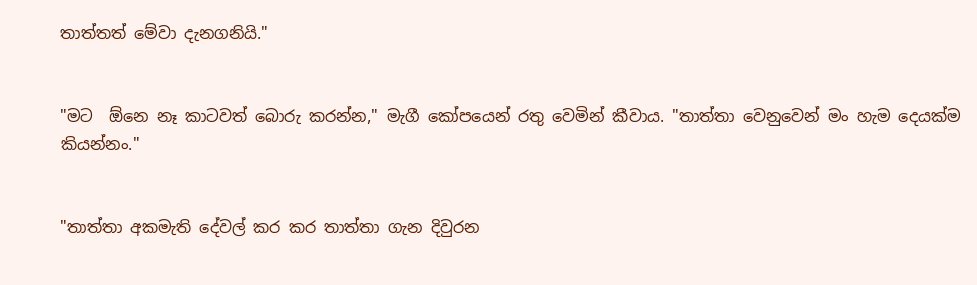තාත්තත් මේවා දැනගනියි."


"මට  ඕනෙ නෑ කාටවත් බොරු කරන්න," මැගී කෝපයෙන් රතු වෙමින් කීවාය. "තාත්තා වෙනුවෙන් මං හැම දෙයක්ම කියන්නං."


"තාත්තා අකමැති දේවල් කර කර තාත්තා ගැන දිවුරන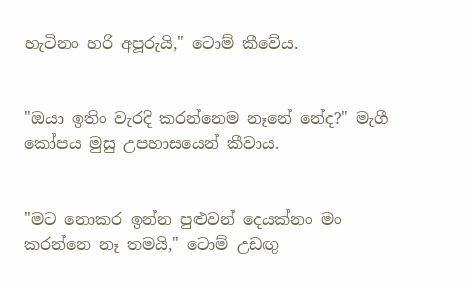හැටිනං හරි අපූරුයි," ටොම් කීවේය.


"ඔයා ඉතිං වැරදි කරන්නෙම නෑනේ නේද?" මැගී කෝපය මුසු උපහාසයෙන් කීවාය.


"මට නොකර ඉන්න පුළුවන් දෙයක්නං මං කරන්නෙ නෑ තමයි," ටොම් උඩඟු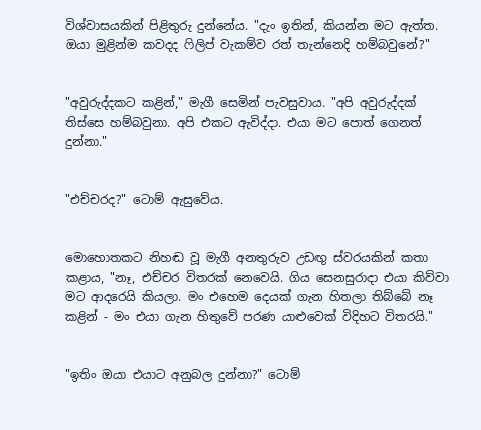විශ්වාසයකින් පිළිතුරු දුන්නේය. "දැං ඉතින්, කියන්න මට ඇත්ත. ඔයා මුළින්ම කවදද ෆිලිප් වැකම්ව රත් තැන්නෙදි හම්බවුනේ?"


"අවුරුද්දකට කළින්," මැගී සෙමින් පැවසුවාය. "අපි අවුරුද්දක් තිස්සෙ හම්බවුනා. අපි එකට ඇවිද්දා. එයා මට පොත් ගෙනත් දුන්නා."


"එච්චරද?" ටොම් ඇසුවේය.


මොහොතකට නිහඬ වූ මැගී අනතුරුව උඩඟු ස්වරයකින් කතා කළාය, "නෑ, එච්චර විතරක් නෙවෙයි. ගිය සෙනසුරාදා එයා කිව්වා මට ආදරෙයි කියලා. මං එහෙම දෙයක් ගැන හිතලා තිබ්බේ නෑ කළින් - මං එයා ගැන හිතුවේ පරණ යාළුවෙක් විදිහට විතරයි."


"ඉතිං ඔයා එයාට අනුබල දුන්නා?" ටොම්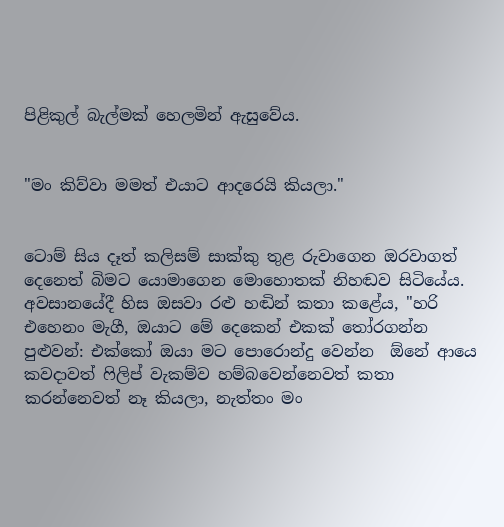පිළිකුල් බැල්මක් හෙලමින් ඇසුවේය.


"මං කිව්වා මමත් එයාට ආදරෙයි කියලා."


ටොම් සිය දෑත් කලිසම් සාක්කු තුළ රුවාගෙන ඔරවාගත් දෙනෙත් බිමට යොමාගෙන මොහොතක් නිහඬව සිටියේය. අවසානයේදී හිස ඔසවා රළු හඬින් කතා කළේය, "හරි එහෙනං මැගී, ඔයාට මේ දෙකෙන් එකක් තෝරගන්න පුළුවන්: එක්කෝ ඔයා මට පොරොන්දු වෙන්න  ඕනේ ආයෙ කවදාවත් ෆිලිප් වැකම්ව හම්බවෙන්නෙවත් කතා කරන්නෙවත් නෑ කියලා, නැත්තං මං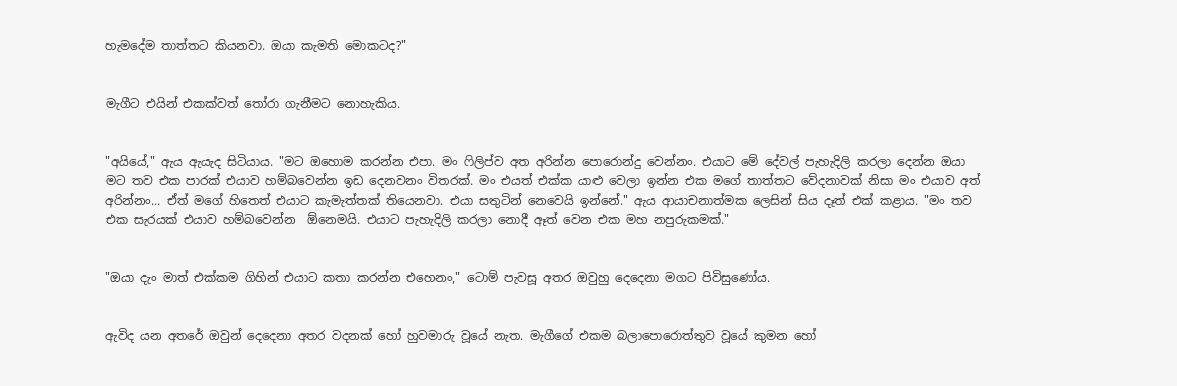හැමදේම තාත්තට කියනවා. ඔයා කැමති මොකටද?"


මැගීට එයින් එකක්වත් තෝරා ගැනීමට නොහැකිය.


"අයියේ," ඇය ඇයැද සිටියාය. "මට ඔහොම කරන්න එපා. මං ෆිලිප්ව අත අරින්න පොරොන්දු වෙන්නං. එයාට මේ දේවල් පැහැදිලි කරලා දෙන්න ඔයා මට තව එක පාරක් එයාව හම්බවෙන්න ඉඩ දෙනවනං විතරක්. මං එයත් එක්ක යාළු වෙලා ඉන්න එක මගේ තාත්තට වේදනාවක් නිසා මං එයාව අත් අරින්නං... ඒත් මගේ හිතෙත් එයාට කැමැත්තක් තියෙනවා. එයා සතුටින් නෙවෙයි ඉන්නේ." ඇය ආයාචනාත්මක ලෙසින් සිය දෑත් එක් කළාය. "මං තව එක සැරයක් එයාව හම්බවෙන්න  ඕනෙමයි. එයාට පැහැදිලි කරලා නොදී ඈත් වෙන එක මහ නපුරුකමක්."


"ඔයා දැං මාත් එක්කම ගිහින් එයාට කතා කරන්න එහෙනං," ටොම් පැවසූ අතර ඔවුහු දෙදෙනා මගට පිවිසුණෝය.


ඇවිද යන අතරේ ඔවුන් දෙදෙනා අතර වදනක් හෝ හුවමාරු වූයේ නැත. මැගීගේ එකම බලාපොරොත්තුව වූයේ කුමන හෝ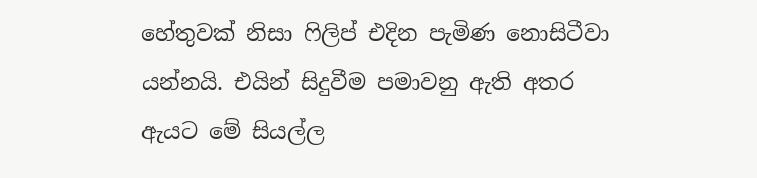හේතුවක් නිසා ෆිලිප් එදින පැමිණ නොසිටීවා යන්නයි. එයින් සිදුවීම පමාවනු ඇති අතර ඇයට මේ සියල්ල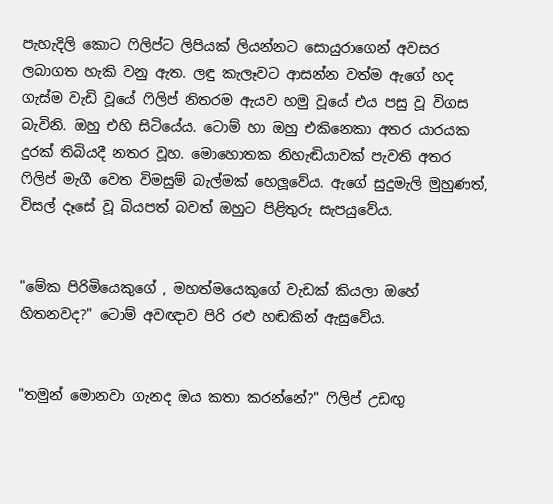පැහැදිලි කොට ෆිලිප්ට ලිපියක් ලියන්නට සොයුරාගෙන් අවසර ලබාගත හැකි වනු ඇත. ලඳු කැලෑවට ආසන්න වත්ම ඇගේ හද ගැස්ම වැඩි වූයේ ෆිලිප් නිතරම ඇයව හමු වූයේ එය පසු වූ විගස බැවිනි. ඔහු එහි සිටියේය. ටොම් හා ඔහු එකිනෙකා අතර යාරයක දුරක් තිබියදී නතර වූහ. මොහොතක නිහැඬියාවක් පැවති අතර ෆිලිප් මැගී වෙත විමසුම් බැල්මක් හෙලූවේය. ඇගේ සුදුමැලි මුහුණත්, විසල් දෑසේ වූ බියපත් බවත් ඔහුට පිළිතුරු සැපයුවේය.


"මේක පිරිමියෙකුගේ , මහත්මයෙකුගේ වැඩක් කියලා ඔහේ හිතනවද?" ටොම් අවඥාව පිරි රළු හඬකින් ඇසුවේය.


"තමුන් මොනවා ගැනද ඔය කතා කරන්නේ?" ෆිලිප් උඩඟු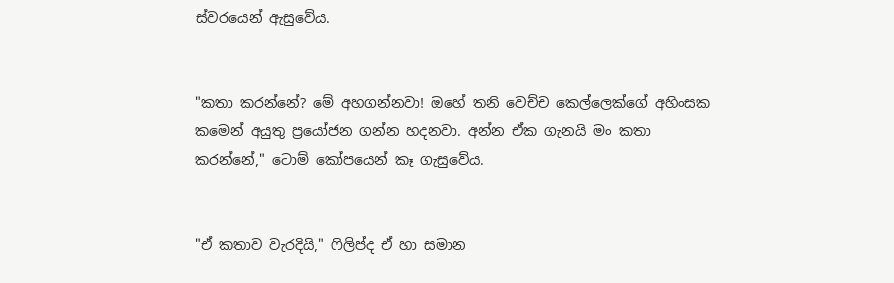ස්වරයෙන් ඇසුවේය.


"කතා කරන්නේ? මේ අහගන්නවා! ඔහේ තනි වෙච්ච කෙල්ලෙක්ගේ අහිංසක කමෙන් අයුතු ප්‍රයෝජන ගන්න හදනවා. අන්න ඒක ගැනයි මං කතා කරන්නේ," ටොම් කෝපයෙන් කෑ ගැසුවේය.


"ඒ කතාව වැරදියි," ෆිලිප්ද ඒ හා සමාන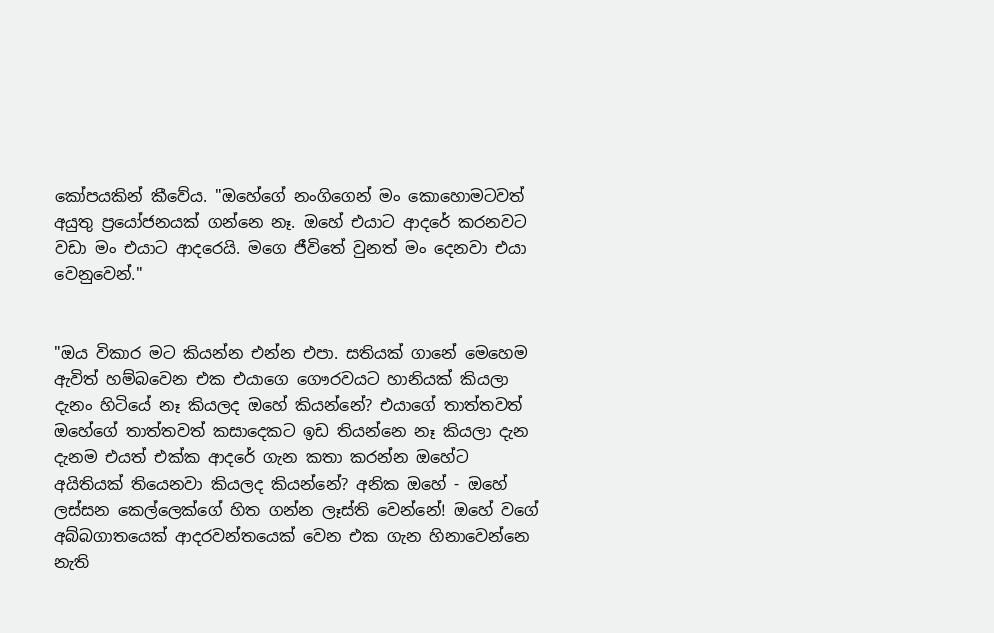කෝපයකින් කීවේය. "ඔහේගේ නංගිගෙන් මං කොහොමටවත් අයුතු ප්‍රයෝජනයක් ගන්නෙ නෑ. ඔහේ එයාට ආදරේ කරනවට වඩා මං එයාට ආදරෙයි. මගෙ ජීවිතේ වුනත් මං දෙනවා එයා වෙනුවෙන්."


"ඔය විකාර මට කියන්න එන්න එපා. සතියක් ගානේ මෙහෙම ඇවිත් හම්බවෙන එක එයාගෙ ගෞරවයට හානියක් කියලා දැනං හිටියේ නෑ කියලද ඔහේ කියන්නේ? එයාගේ තාත්තවත් ඔහේගේ තාත්තවත් කසාදෙකට ඉඩ තියන්නෙ නෑ කියලා දැන දැනම එයත් එක්ක ආදරේ ගැන කතා කරන්න ඔහේට අයිතියක් තියෙනවා කියලද කියන්නේ? අනික ඔහේ - ඔහේ ලස්සන කෙල්ලෙක්ගේ හිත ගන්න ලෑස්ති වෙන්නේ! ඔහේ වගේ අබ්බගාතයෙක් ආදරවන්තයෙක් වෙන එක ගැන හිනාවෙන්නෙ නැති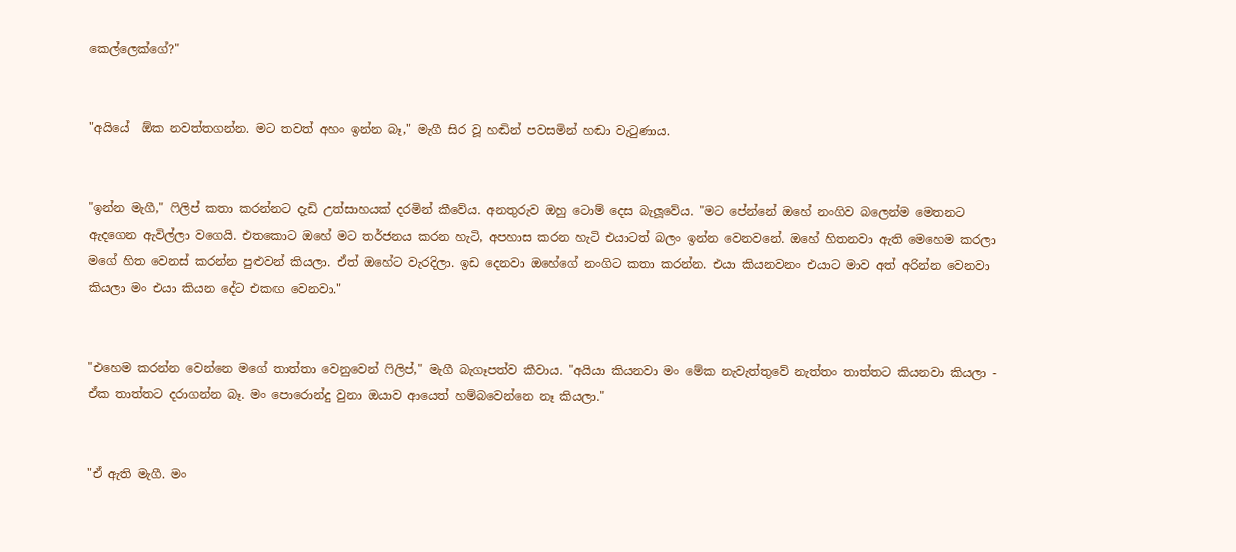කෙල්ලෙක්ගේ?"


"අයියේ  ඕක නවත්තගන්න. මට තවත් අහං ඉන්න බෑ," මැගී සිර වූ හඬින් පවසමින් හඬා වැටුණාය.


"ඉන්න මැගී," ෆිලිප් කතා කරන්නට දැඩි උත්සාහයක් දරමින් කීවේය. අනතුරුව ඔහු ටොම් දෙස බැලූවේය. "මට පේන්නේ ඔහේ නංගිව බලෙන්ම මෙතනට ඇදගෙන ඇවිල්ලා වගෙයි. එතකොට ඔහේ මට තර්ජනය කරන හැටි, අපහාස කරන හැටි එයාටත් බලං ඉන්න වෙනවනේ. ඔහේ හිතනවා ඇති මෙහෙම කරලා මගේ හිත වෙනස් කරන්න පුළුවන් කියලා. ඒත් ඔහේට වැරදිලා. ඉඩ දෙනවා ඔහේගේ නංගිට කතා කරන්න. එයා කියනවනං එයාට මාව අත් අරින්න වෙනවා කියලා මං එයා කියන දේට එකඟ වෙනවා."


"එහෙම කරන්න වෙන්නෙ මගේ තාත්තා වෙනුවෙන් ෆිලිප්," මැගී බැගෑපත්ව කීවාය. "අයියා කියනවා මං මේක නැවැත්තුවේ නැත්තං තාත්තට කියනවා කියලා - ඒක තාත්තට දරාගන්න බෑ. මං පොරොන්දු වුනා ඔයාව ආයෙත් හම්බවෙන්නෙ නෑ කියලා."


"ඒ ඇති මැගී. මං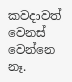කවදාවත් වෙනස් වෙන්නෙ නෑ.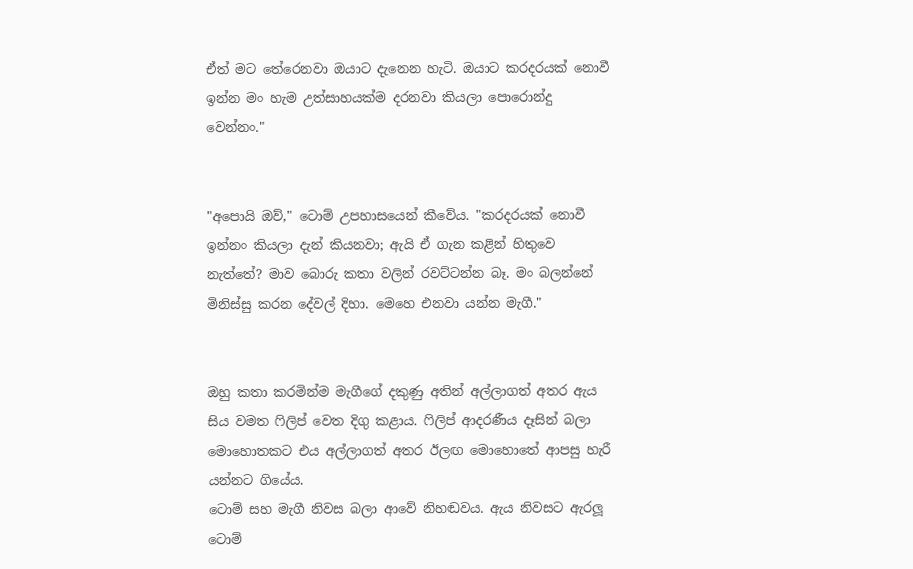ඒත් මට තේරෙනවා ඔයාට දැනෙන හැටි. ඔයාට කරදරයක් නොවී ඉන්න මං හැම උත්සාහයක්ම දරනවා කියලා පොරොන්දු වෙන්නං."


"අපොයි ඔව්," ටොම් උපහාසයෙන් කීවේය. "කරදරයක් නොවී ඉන්නං කියලා දැන් කියනවා; ඇයි ඒ ගැන කළින් හිතුවෙ නැත්තේ? මාව බොරු කතා වලින් රවට්ටන්න බෑ. මං බලන්නේ මිනිස්සු කරන දේවල් දිහා. මෙහෙ එනවා යන්න මැගී."


ඔහු කතා කරමින්ම මැගීගේ දකුණු අතින් අල්ලාගත් අතර ඇය සිය වමත ෆිලිප් වෙත දිගු කළාය. ෆිලිප් ආදරණීය දෑසින් බලා මොහොතකට එය අල්ලාගත් අතර ඊලඟ මොහොතේ ආපසු හැරී යන්නට ගියේය.
ටොම් සහ මැගී නිවස බලා ආවේ නිහඬවය. ඇය නිවසට ඇරලූ ටොම්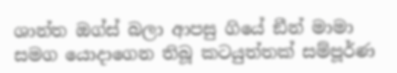ශාන්ත ඔග්ස් බලා ආපසු ගියේ ඞීන් මාමා සමග යොදාගෙන තිබූ කටයුත්තක් සම්පූර්ණ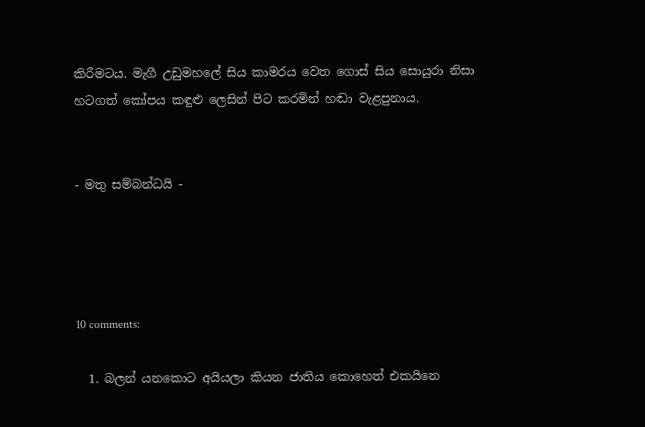කිරීමටය. මැගී උඩුමහලේ සිය කාමරය වෙත ගොස් සිය සොයුරා නිසා හටගත් කෝපය කඳුළු ලෙසින් පිට කරමින් හඬා වැළපුනාය.


- මතු සම්බන්ධයි -




10 comments:

  1. බලන් යනකොට අයියලා කියන ජාතිය කොහෙත් එකයිනෙ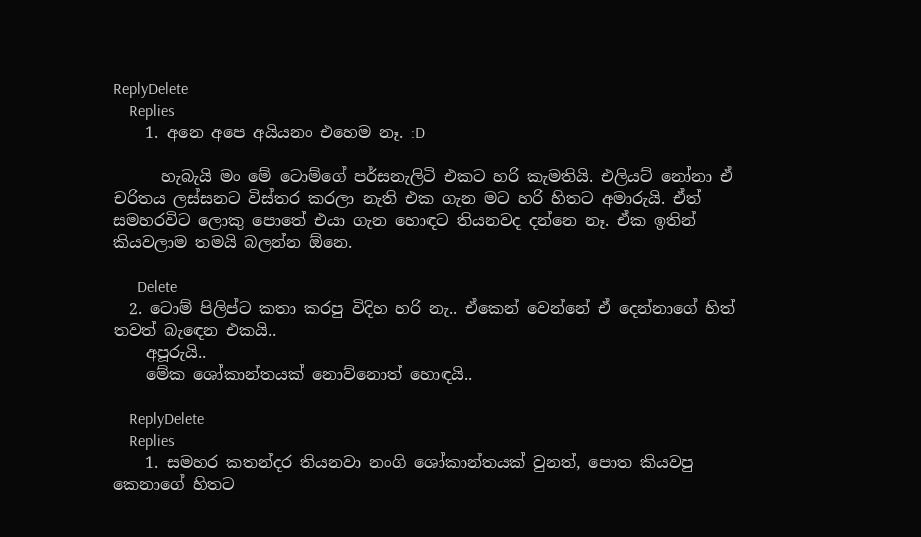ReplyDelete
    Replies
    1. අනෙ අපෙ අයියනං එහෙම නෑ. :D

      හැබැයි මං මේ ටොම්ගේ පර්සනැලිටි එකට හරි කැමතියි. එලියට් නෝනා ඒ චරිතය ලස්සනට විස්තර කරලා නැති එක ගැන මට හරි හිතට අමාරුයි. ඒත් සමහරවිට ලොකු පොතේ එයා ගැන හොඳට තියනවද දන්නෙ නෑ. ඒක ඉතින් කියවලාම තමයි බලන්න ඕනෙ.

      Delete
  2. ටොම් පිලිප්ට කතා කරපු විදිහ හරි නැ.. ඒකෙන් වෙන්නේ ඒ දෙන්නාගේ හිත් තවත් බැඳෙන එකයි..
    අපූරුයි..
    මේක ශෝකාන්තයක් නොව්නොත් හොඳයි..

    ReplyDelete
    Replies
    1. සමහර කතන්දර තියනවා නංගි ශෝකාන්තයක් වුනත්, පොත කියවපු කෙනාගේ හිතට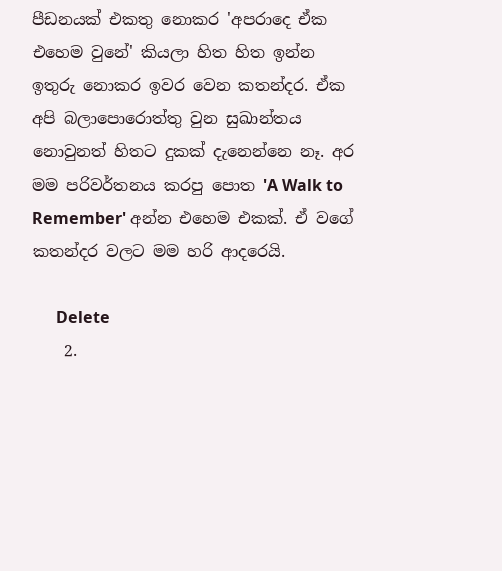පීඩනයක් එකතු නොකර 'අපරාදෙ ඒක එහෙම වුනේ' කියලා හිත හිත ඉන්න ඉතුරු නොකර ඉවර වෙන කතන්දර. ඒක අපි බලාපොරොත්තු වුන සුඛාන්තය නොවුනත් හිතට දුකක් දැනෙන්නෙ නෑ. අර මම පරිවර්තනය කරපු පොත 'A Walk to Remember' අන්න එහෙම එකක්. ඒ වගේ කතන්දර වලට මම හරි ආදරෙයි.

      Delete
    2.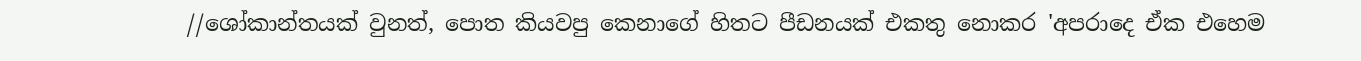//ශෝකාන්තයක් වුනත්, පොත කියවපු කෙනාගේ හිතට පීඩනයක් එකතු නොකර 'අපරාදෙ ඒක එහෙම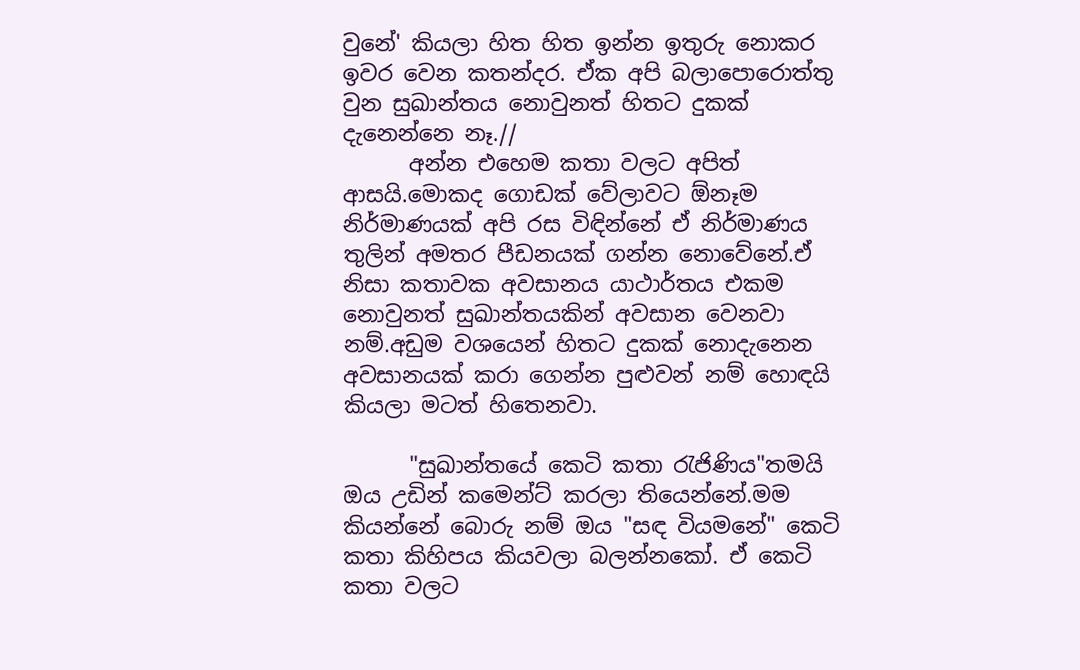වුනේ' කියලා හිත හිත ඉන්න ඉතුරු නොකර ඉවර වෙන කතන්දර. ඒක අපි බලාපොරොත්තු වුන සුඛාන්තය නොවුනත් හිතට දුකක් දැනෙන්නෙ නෑ.//
      අන්න එහෙම කතා වලට අපිත් ආසයි.මොකද ගොඩක් වේලාවට ඕනෑම නිර්මාණයක් අපි රස විඳින්නේ ඒ නිර්මාණය තුලින් අමතර පීඩනයක් ගන්න නොවේනේ.ඒ නිසා කතාවක අවසානය යාථාර්තය එකම නොවුනත් සුඛාන්තයකින් අවසාන වෙනවා නම්.අඩුම වශයෙන් හිතට දුකක් නොදැනෙන අවසානයක් කරා ගෙන්න පුළුවන් නම් හොඳයි කියලා මටත් හිතෙනවා.

      "සුඛාන්තයේ කෙටි කතා රැජිණිය"තමයි ඔය උඩින් කමෙන්ට් කරලා තියෙන්නේ.මම කියන්නේ බොරු නම් ඔය "සඳ වියමනේ" කෙටි කතා කිහිපය කියවලා බලන්නකෝ. ඒ කෙටි කතා වලට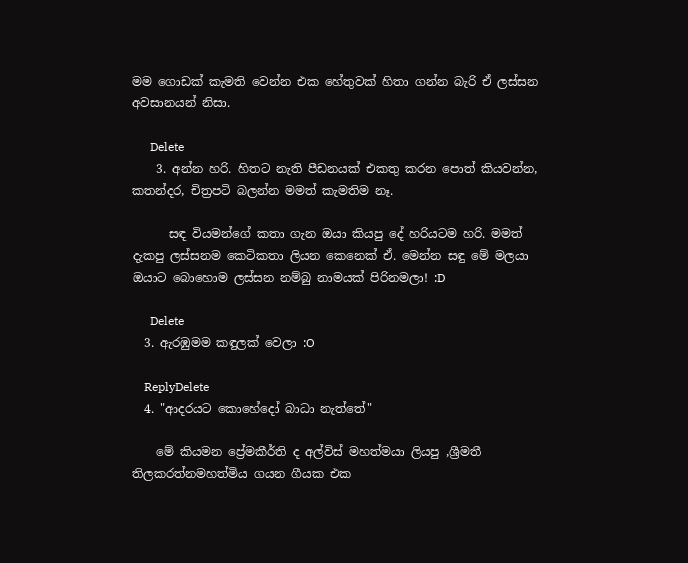මම ගොඩක් කැමති වෙන්න එක හේතුවක් හිතා ගන්න බැරි ඒ ලස්සන අවසානයන් නිසා.

      Delete
    3. අන්න හරි. හිතට නැති පීඩනයක් එකතු කරන පොත් කියවන්න, කතන්දර, චිත්‍රපටි බලන්න මමත් කැමතිම නෑ.

      සඳ වියමන්ගේ කතා ගැන ඔයා කියපු දේ හරියටම හරි. මමත් දැකපු ලස්සනම කෙටිකතා ලියන කෙනෙක් ඒ. මෙන්න සඳු මේ මලයා ඔයාට බොහොම ලස්සන නම්බු නාමයක් පිරිනමලා! :D

      Delete
  3. ඇරඹුමම කඳුලක් වෙලා :O

    ReplyDelete
  4. "ආදරයට කොහේදෝ බාධා නැත්තේ"

    මේ කියමන ප්‍රේමකීර්ති ද අල්විස් මහත්මයා ලියපු ,ශ්‍රීමතී තිලකරත්නමහත්මිය ගයන ගීයක එක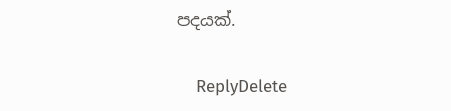පදයක්.

    ReplyDelete